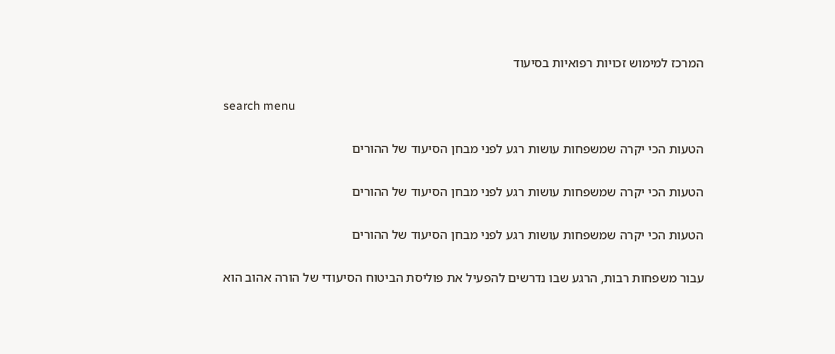המרכז למימוש זכויות רפואיות בסיעוד

search menu

הטעות הכי יקרה שמשפחות עושות רגע לפני מבחן הסיעוד של ההורים

הטעות הכי יקרה שמשפחות עושות רגע לפני מבחן הסיעוד של ההורים

הטעות הכי יקרה שמשפחות עושות רגע לפני מבחן הסיעוד של ההורים

עבור משפחות רבות, הרגע שבו נדרשים להפעיל את פוליסת הביטוח הסיעודי של הורה אהוב הוא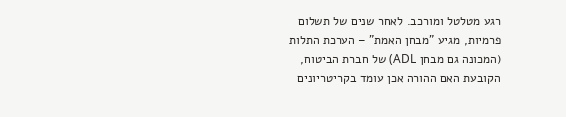רגע מטלטל ומורכב. לאחר שנים של תשלום פרמיות, מגיע "מבחן האמת" – הערכת התלות (המכונה גם מבחן ADL) של חברת הביטוח, הקובעת האם ההורה אכן עומד בקריטריונים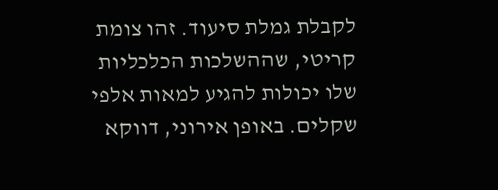לקבלת גמלת סיעוד. זהו צומת קריטי, שההשלכות הכלכליות שלו יכולות להגיע למאות אלפי שקלים. באופן אירוני, דווקא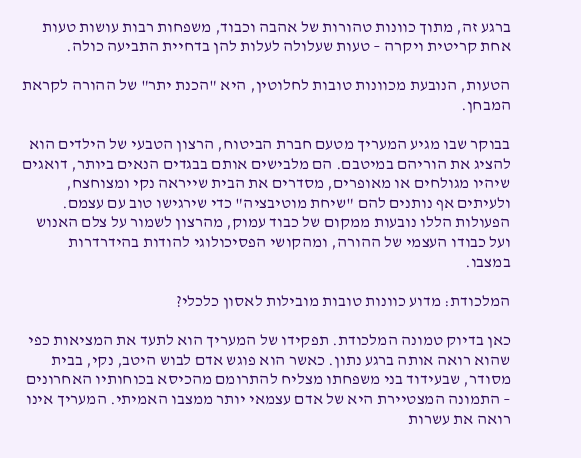ברגע זה, מתוך כוונות טהורות של אהבה וכבוד, משפחות רבות עושות טעות אחת קריטית ויקרה – טעות שעלולה לעלות להן בדחיית התביעה כולה.

הטעות, הנובעת מכוונות טובות לחלוטין, היא "הכנת יתר" של ההורה לקראת המבחן.

בבוקר שבו מגיע המעריך מטעם חברת הביטוח, הרצון הטבעי של הילדים הוא להציג את הוריהם במיטבם. הם מלבישים אותם בבגדים הנאים ביותר, דואגים שיהיו מגולחים או מאופרים, מסדרים את הבית שייראה נקי ומצוחצח, ולעיתים אף נותנים להם "שיחת מוטיבציה" כדי שירגישו טוב עם עצמם. הפעולות הללו נובעות ממקום של כבוד עמוק, מהרצון לשמור על צלם האנוש ועל כבודו העצמי של ההורה, ומהקושי הפסיכולוגי להודות בהידרדרות במצבו.

המלכודת: מדוע כוונות טובות מובילות לאסון כלכלי?

כאן בדיוק טמונה המלכודת. תפקידו של המעריך הוא לתעד את המציאות כפי שהוא רואה אותה ברגע נתון. כאשר הוא פוגש אדם לבוש היטב, נקי, בבית מסודר, שבעידוד בני משפחתו מצליח להתרומם מהכיסא בכוחותיו האחרונים – התמונה המצטיירת היא של אדם עצמאי יותר ממצבו האמיתי. המעריך אינו רואה את עשרות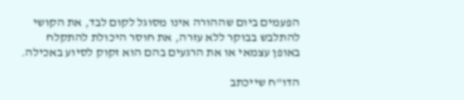הפעמים ביום שההורה אינו מסוגל לקום לבד, את הקושי להתלבש בבוקר ללא עזרה, את חוסר היכולת להתקלח באופן עצמאי או את הרגעים בהם הוא זקוק לסיוע באכילה.

הדו"ח שייכתב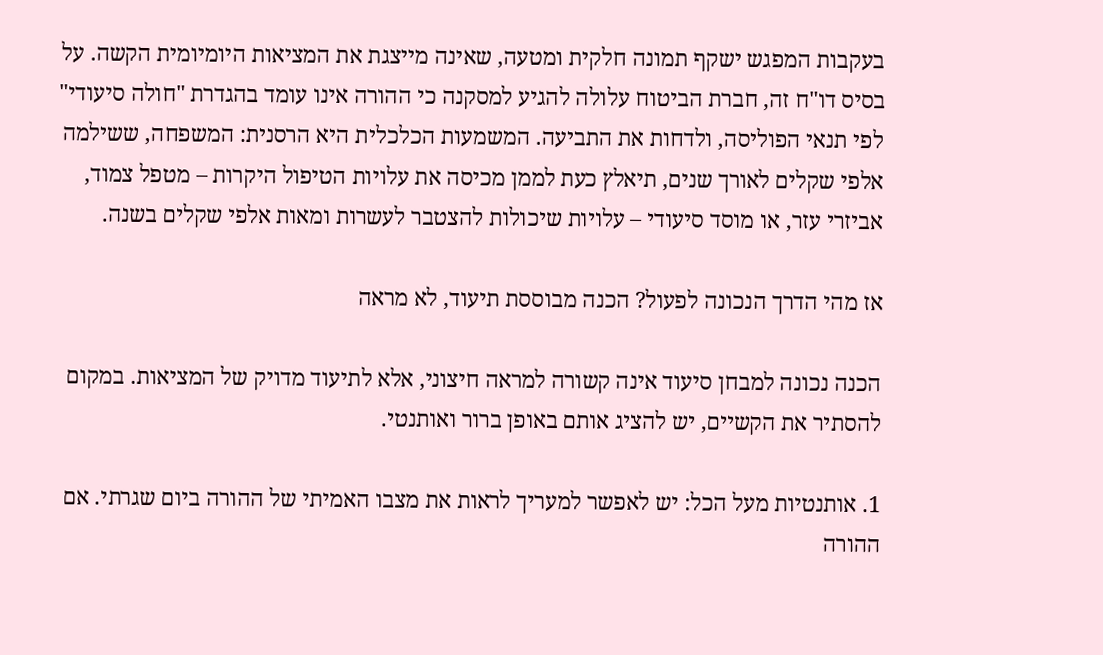בעקבות המפגש ישקף תמונה חלקית ומטעה, שאינה מייצגת את המציאות היומיומית הקשה. על בסיס דו"ח זה, חברת הביטוח עלולה להגיע למסקנה כי ההורה אינו עומד בהגדרת "חולה סיעודי" לפי תנאי הפוליסה, ולדחות את התביעה. המשמעות הכלכלית היא הרסנית: המשפחה, ששילמה אלפי שקלים לאורך שנים, תיאלץ כעת לממן מכיסה את עלויות הטיפול היקרות – מטפל צמוד, אביזרי עזר, או מוסד סיעודי – עלויות שיכולות להצטבר לעשרות ומאות אלפי שקלים בשנה.

אז מהי הדרך הנכונה לפעול? הכנה מבוססת תיעוד, לא מראה

הכנה נכונה למבחן סיעוד אינה קשורה למראה חיצוני, אלא לתיעוד מדויק של המציאות. במקום להסתיר את הקשיים, יש להציג אותם באופן ברור ואותנטי.

1. אותנטיות מעל הכל: יש לאפשר למעריך לראות את מצבו האמיתי של ההורה ביום שגרתי. אם ההורה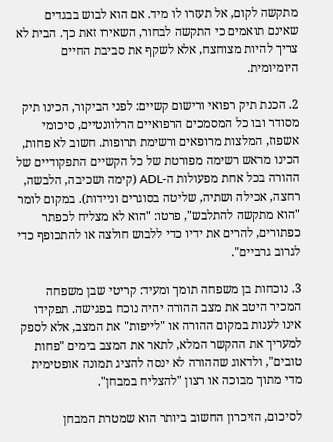מתקשה לקום, אל תעזרו לו מיד. אם הוא לבוש בבגדים שאינם תואמים כי התקשה לבחור, השאירו זאת כך. הבית לא צריך להיות מצוחצח, אלא לשקף את סביבת החיים היומיומית.

2. הכנת תיק רפואי ורישום קשיים: לפני הביקור, הכינו תיק מסודר ובו כל המסמכים הרפואיים הרלוונטיים, סיכומי אשפוז, המלצות מרופאים ורשימת תרופות. חשוב לא פחות, הכינו מראש רשימה מפורטת של כל הקשיים התפקודיים של ההורה בכל אחת מפעולות ה-ADL (קימה ושכיבה, הלבשה, רחצה, אכילה ושתיה, שליטה בסוגרים וניידות). במקום לומר "הוא מתקשה להתלבש", פרטו: "הוא לא מצליח לכפתר כפתורים, להרים את ידיו כדי ללבוש חולצה או להתכופף כדי לגרוב גרביים".

3. נוכחות בן משפחה תומך ומעיד: קריטי שבן משפחה המכיר היטב את מצב ההורה יהיה נוכח בפגישה. תפקידו אינו לענות במקום ההורה או "לייפות" את המצב, אלא לספק למעריך את ההקשר המלא, לתאר את המצב בימים "פחות טובים", ולדאוג שההורה לא ינסה להציג תמונה אופטימית מדי מתוך מבוכה או רצון "להצליח במבחן".

לסיכום, הזיכרון החשוב ביותר הוא שמטרת המבחן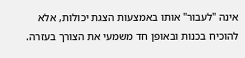אינה "לעבור" אותו באמצעות הצגת יכולות, אלא להוכיח בכנות ובאופן חד משמעי את הצורך בעזרה.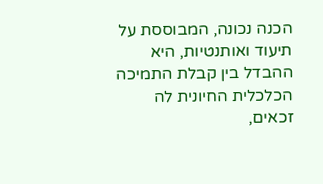הכנה נכונה, המבוססת על תיעוד ואותנטיות, היא ההבדל בין קבלת התמיכה הכלכלית החיונית לה זכאים,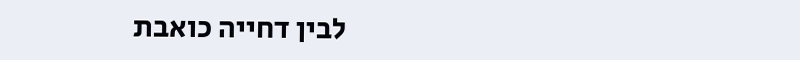לבין דחייה כואבת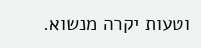וטעות יקרה מנשוא.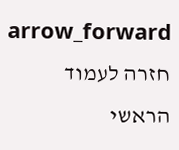arrow_forward חזרה לעמוד הראשי